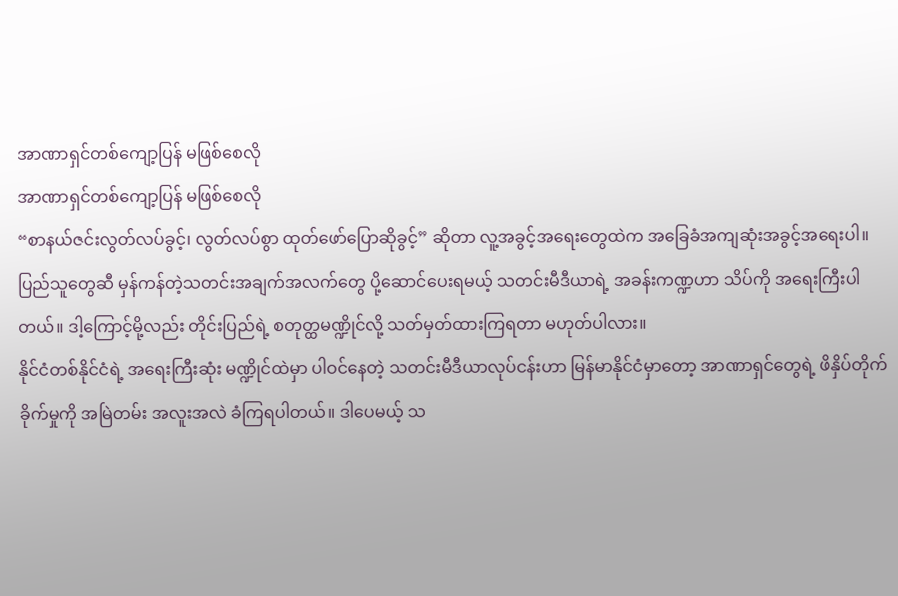အာဏာရှင်တစ်ကျော့ပြန် မဖြစ်စေလို
အာဏာရှင်တစ်ကျော့ပြန် မဖြစ်စေလို
“စာနယ်ဇင်းလွတ်လပ်ခွင့်၊ လွတ်လပ်စွာ ထုတ်ဖော်ပြောဆိုခွင့်” ဆိုတာ လူ့အခွင့်အရေးတွေထဲက အခြေခံအကျဆုံးအခွင့်အရေးပါ။
ပြည်သူတွေဆီ မှန်ကန်တဲ့သတင်းအချက်အလက်တွေ ပို့ဆောင်ပေးရမယ့် သတင်းမီဒီယာရဲ့ အခန်းကဏ္ဍဟာ သိပ်ကို အရေးကြီးပါတယ်။ ဒါ့ကြောင့်မို့လည်း တိုင်းပြည်ရဲ့ စတုတ္ထမဏ္ဍိုင်လို့ သတ်မှတ်ထားကြရတာ မဟုတ်ပါလား။
နိုင်ငံတစ်နိုင်ငံရဲ့ အရေးကြီးဆုံး မဏ္ဍိုင်ထဲမှာ ပါဝင်နေတဲ့ သတင်းမီဒီယာလုပ်ငန်းဟာ မြန်မာနိုင်ငံမှာတော့ အာဏာရှင်တွေရဲ့ ဖိနှိပ်တိုက်ခိုက်မှုကို အမြဲတမ်း အလူးအလဲ ခံကြရပါတယ်။ ဒါပေမယ့် သ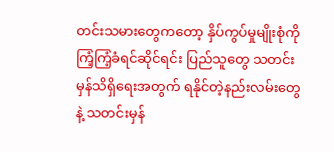တင်းသမားတွေကတော့ နှိပ်ကွပ်မှုမျိုးစုံကို ကြံ့ကြံ့ခံရင်ဆိုင်ရင်း ပြည်သူတွေ သတင်းမှန်သိရှိရေးအတွက် ရနိုင်တဲ့နည်းလမ်းတွေနဲ့ သတင်းမှန်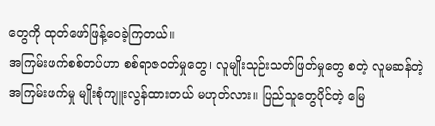တွေကို ထုတ်ဖော်ဖြန့်ဝေခဲ့ကြတယ်။
အကြမ်းဖက်စစ်တပ်ဟာ စစ်ရာဇဝတ်မှုတွေ၊ လူမျိုးသုဉ်းသတ်ဖြတ်မှုတွေ စတဲ့ လူမဆန်တဲ့ အကြမ်းဖက်မှု မျိုးစုံကျူးလွန်ထားတယ် မဟုတ်လား။ ပြည်သူတွေပိုင်တဲ့ မြေ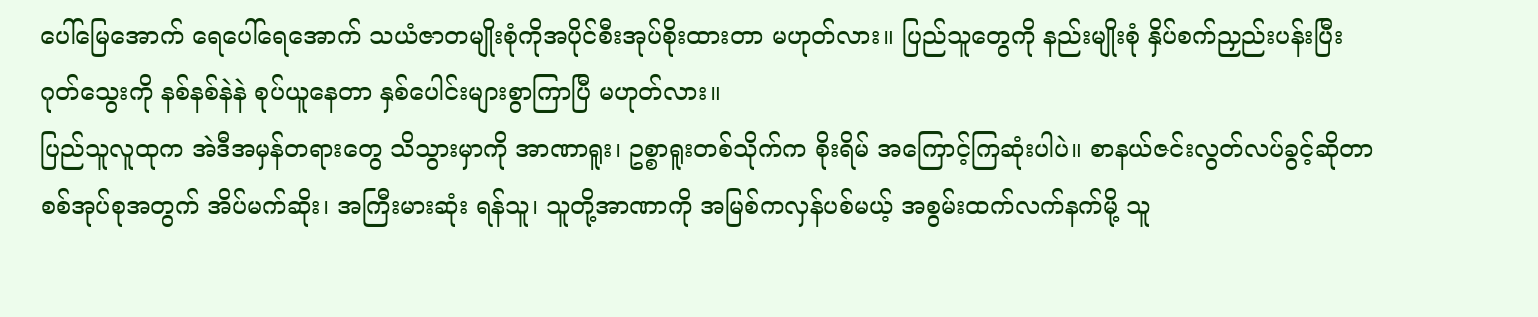ပေါ်မြေအောက် ရေပေါ်ရေအောက် သယံဇာတမျိုးစုံကိုအပိုင်စီးအုပ်စိုးထားတာ မဟုတ်လား။ ပြည်သူတွေကို နည်းမျိုးစုံ နှိပ်စက်ညှည်းပန်းပြီး ဂုတ်သွေးကို နစ်နစ်နဲနဲ စုပ်ယူနေတာ နှစ်ပေါင်းများစွာကြာပြီ မဟုတ်လား။
ပြည်သူလူထုက အဲဒီအမှန်တရားတွေ သိသွားမှာကို အာဏာရူး၊ ဥစ္စာရူးတစ်သိုက်က စိုးရိမ် အကြောင့်ကြဆုံးပါပဲ။ စာနယ်ဇင်းလွတ်လပ်ခွင့်ဆိုတာ စစ်အုပ်စုအတွက် အိပ်မက်ဆိုး၊ အကြီးမားဆုံး ရန်သူ၊ သူတို့အာဏာကို အမြစ်ကလှန်ပစ်မယ့် အစွမ်းထက်လက်နက်မို့ သူ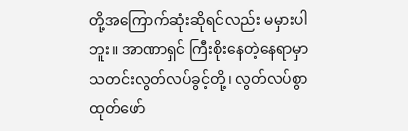တို့အကြောက်ဆုံးဆိုရင်လည်း မမှားပါဘူး။ အာဏာရှင် ကြီးစိုးနေတဲ့နေရာမှာ သတင်းလွတ်လပ်ခွင့်တို့၊ လွတ်လပ်စွာ ထုတ်ဖော်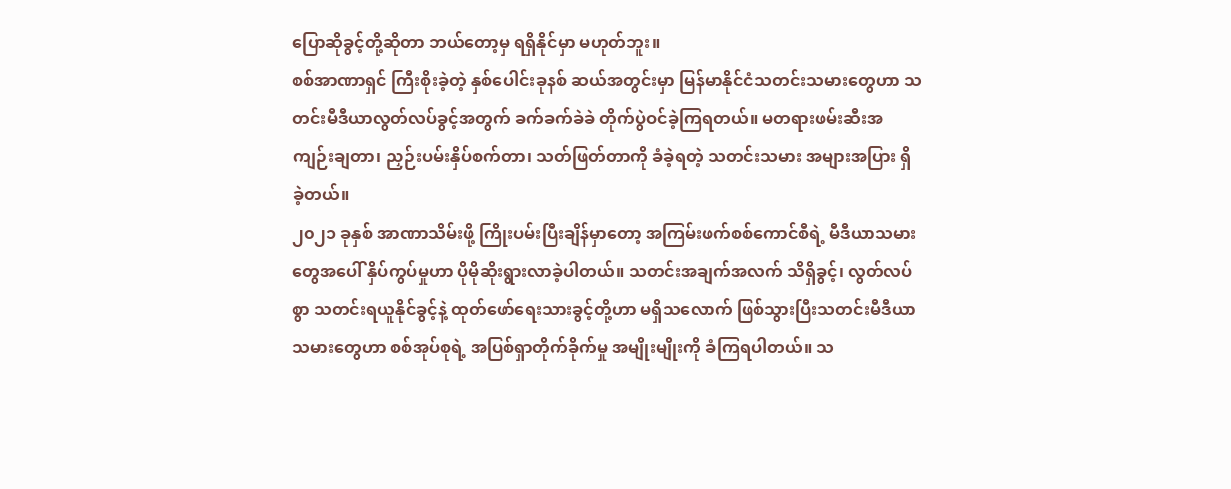ပြောဆိုခွင့်တို့ဆိုတာ ဘယ်တော့မှ ရရှိနိုင်မှာ မဟုတ်ဘူး။
စစ်အာဏာရှင် ကြီးစိုးခဲ့တဲ့ နှစ်ပေါင်းခုနစ် ဆယ်အတွင်းမှာ မြန်မာနိုင်ငံသတင်းသမားတွေဟာ သတင်းမီဒီယာလွတ်လပ်ခွင့်အတွက် ခက်ခက်ခဲခဲ တိုက်ပွဲဝင်ခဲ့ကြရတယ်။ မတရားဖမ်းဆီးအကျဉ်းချတာ၊ ညှဉ်းပမ်းနှိပ်စက်တာ၊ သတ်ဖြတ်တာကို ခံခဲ့ရတဲ့ သတင်းသမား အများအပြား ရှိခဲ့တယ်။
၂၀၂၁ ခုနှစ် အာဏာသိမ်းဖို့ ကြိုးပမ်းပြီးချိန်မှာတော့ အကြမ်းဖက်စစ်ကောင်စီရဲ့ မီဒီယာသမားတွေအပေါ် နှိပ်ကွပ်မှုဟာ ပိုမိုဆိုးရွားလာခဲ့ပါတယ်။ သတင်းအချက်အလက် သိရှိခွင့်၊ လွတ်လပ်စွာ သတင်းရယူနိုင်ခွင့်နဲ့ ထုတ်ဖော်ရေးသားခွင့်တို့ဟာ မရှိသလောက် ဖြစ်သွားပြီးသတင်းမီဒီယာသမားတွေဟာ စစ်အုပ်စုရဲ့ အပြစ်ရှာတိုက်ခိုက်မှု အမျိုးမျိုးကို ခံကြရပါတယ်။ သ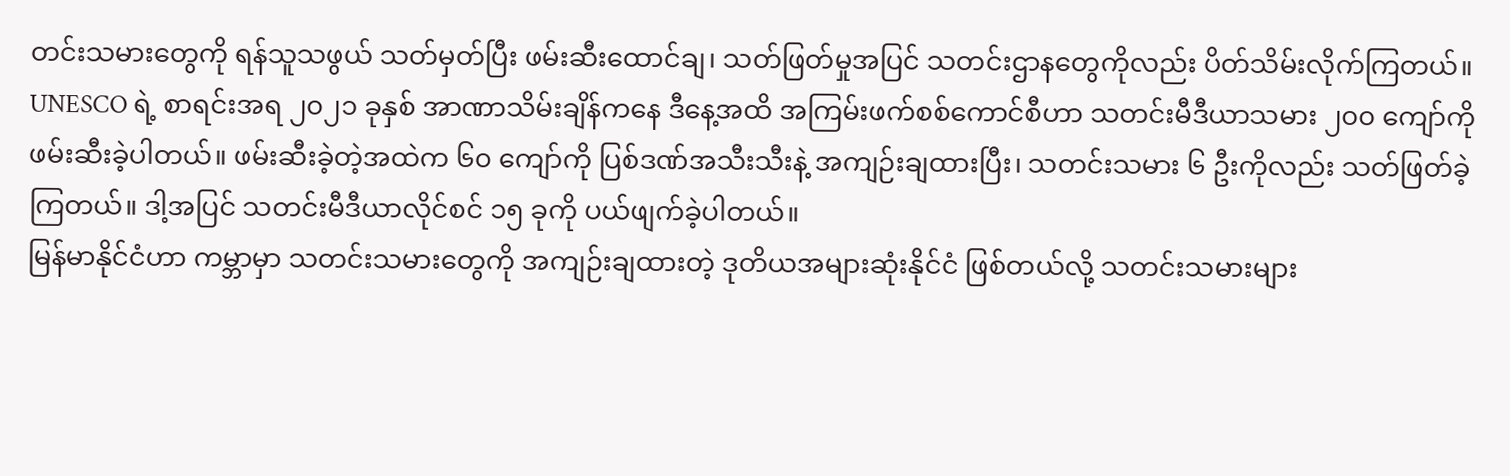တင်းသမားတွေကို ရန်သူသဖွယ် သတ်မှတ်ပြီး ဖမ်းဆီးထောင်ချ၊ သတ်ဖြတ်မှုအပြင် သတင်းဌာနတွေကိုလည်း ပိတ်သိမ်းလိုက်ကြတယ်။
UNESCO ရဲ့ စာရင်းအရ ၂၀၂၁ ခုနှစ် အာဏာသိမ်းချိန်ကနေ ဒီနေ့အထိ အကြမ်းဖက်စစ်ကောင်စီဟာ သတင်းမီဒီယာသမား ၂၀၀ ကျော်ကို ဖမ်းဆီးခဲ့ပါတယ်။ ဖမ်းဆီးခဲ့တဲ့အထဲက ၆၀ ကျော်ကို ပြစ်ဒဏ်အသီးသီးနဲ့ အကျဉ်းချထားပြီး၊ သတင်းသမား ၆ ဦးကိုလည်း သတ်ဖြတ်ခဲ့ကြတယ်။ ဒါ့အပြင် သတင်းမီဒီယာလိုင်စင် ၁၅ ခုကို ပယ်ဖျက်ခဲ့ပါတယ်။
မြန်မာနိုင်ငံဟာ ကမ္ဘာမှာ သတင်းသမားတွေကို အကျဉ်းချထားတဲ့ ဒုတိယအများဆုံးနိုင်ငံ ဖြစ်တယ်လို့ သတင်းသမားများ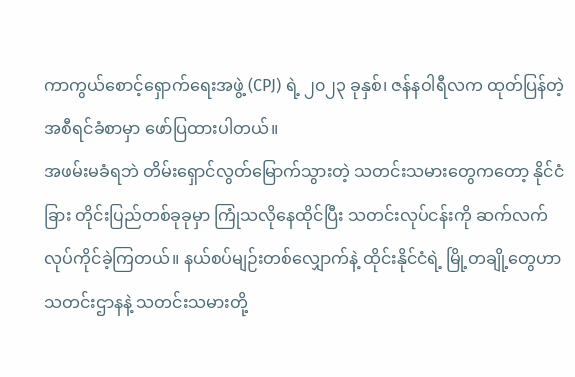ကာကွယ်စောင့်ရှောက်ရေးအဖွဲ့ (CPJ) ရဲ့ ၂၀၂၃ ခုနှစ်၊ ဇန်နဝါရီလက ထုတ်ပြန်တဲ့ အစီရင်ခံစာမှာ ဖော်ပြထားပါတယ်။
အဖမ်းမခံရဘဲ တိမ်းရှောင်လွတ်မြောက်သွားတဲ့ သတင်းသမားတွေကတော့ နိုင်ငံခြား တိုင်းပြည်တစ်ခုခုမှာ ကြုံသလိုနေထိုင်ပြီး သတင်းလုပ်ငန်းကို ဆက်လက်လုပ်ကိုင်ခဲ့ကြတယ်။ နယ်စပ်မျဉ်းတစ်လျှောက်နဲ့ ထိုင်းနိုင်ငံရဲ့ မြို့တချို့တွေဟာ သတင်းဌာနနဲ့ သတင်းသမားတို့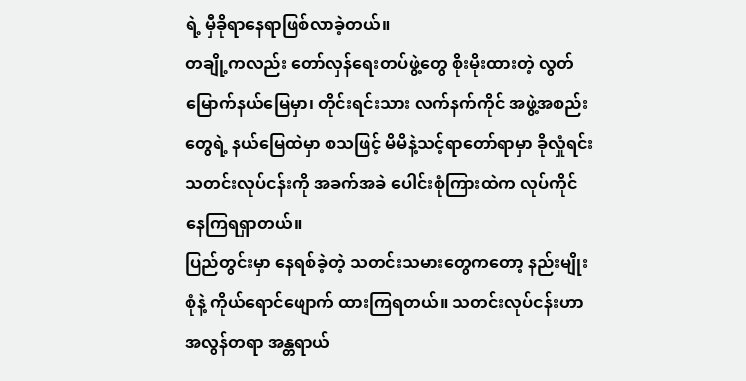ရဲ့ မှီခိုရာနေရာဖြစ်လာခဲ့တယ်။
တချို့ကလည်း တော်လှန်ရေးတပ်ဖွဲ့တွေ စိုးမိုးထားတဲ့ လွတ်မြောက်နယ်မြေမှာ၊ တိုင်းရင်းသား လက်နက်ကိုင် အဖွဲ့အစည်းတွေရဲ့ နယ်မြေထဲမှာ စသဖြင့် မိမိနဲ့သင့်ရာတော်ရာမှာ ခိုလှုံရင်း သတင်းလုပ်ငန်းကို အခက်အခဲ ပေါင်းစုံကြားထဲက လုပ်ကိုင်နေကြရရှာတယ်။
ပြည်တွင်းမှာ နေရစ်ခဲ့တဲ့ သတင်းသမားတွေကတော့ နည်းမျိုးစုံနဲ့ ကိုယ်ရောင်ဖျောက် ထားကြရတယ်။ သတင်းလုပ်ငန်းဟာ အလွန်တရာ အန္တရာယ်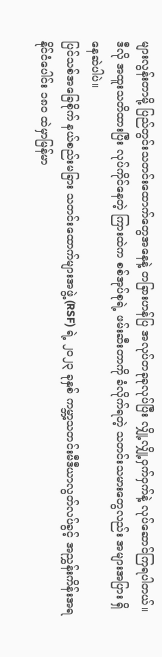များလွန်းတာမို့ ပြည်တွင်းသတင်းထောက်တွေအနေနဲ့ တခြားဟန်ပြ အလုပ်တခုခုလုပ်ပြီး လျှို့လျှို့ဝှက်ဝှက်နဲ့ လုပ်ဆောင်ကြရပါတယ်။ ဒီလို အထူးသတိထားပြီး လုပ်ကိုင်နေတဲ့ ကြားထဲက စစ်အုပ်စုရဲ့ ဖမ်းဆီးတာကို ခံလိုက်ရတဲ့ သတင်းသမားတွေလည်း အများအပြား ရှိနေဆဲပါပဲ။
ပြင်သစ်အခြေစိုက် နယ်စည်းမခြား သတင်းထောက်များအဖွဲ့ (RSF) ရဲ့ ၂၀၂၃ ခုနှစ် ကမ္ဘာ့သတင်းမီဒီယာလွတ်လပ်ခွင့် အညွှန်းကိန်းအရ နိုင်ငံပေါင်း ၁၈၀ ထဲမှာမြန်မာ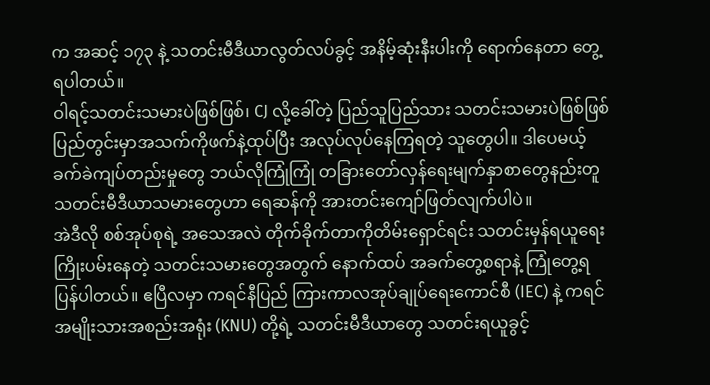က အဆင့် ၁၇၃ နဲ့ သတင်းမီဒီယာလွတ်လပ်ခွင့် အနိမ့်ဆုံးနီးပါးကို ရောက်နေတာ တွေ့ရပါတယ်။
ဝါရင့်သတင်းသမားပဲဖြစ်ဖြစ်၊ CJ လို့ခေါ်တဲ့ ပြည်သူပြည်သား သတင်းသမားပဲဖြစ်ဖြစ် ပြည်တွင်းမှာအသက်ကိုဖက်နဲ့ထုပ်ပြီး အလုပ်လုပ်နေကြရတဲ့ သူတွေပါ။ ဒါပေမယ့် ခက်ခဲကျပ်တည်းမှုတွေ ဘယ်လိုကြုံကြုံ တခြားတော်လှန်ရေးမျက်နှာစာတွေနည်းတူ သတင်းမီဒီယာသမားတွေဟာ ရေဆန်ကို အားတင်းကျော်ဖြတ်လျက်ပါပဲ။
အဲဒီလို စစ်အုပ်စုရဲ့ အသေအလဲ တိုက်ခိုက်တာကိုတိမ်းရှောင်ရင်း သတင်းမှန်ရယူရေး ကြိုးပမ်းနေတဲ့ သတင်းသမားတွေအတွက် နောက်ထပ် အခက်တွေ့စရာနဲ့ ကြုံတွေ့ရပြန်ပါတယ်။ ဧပြီလမှာ ကရင်နီပြည် ကြားကာလအုပ်ချုပ်ရေးကောင်စီ (IEC) နဲ့ ကရင်အမျိုးသားအစည်းအရုံး (KNU) တို့ရဲ့ သတင်းမီဒီယာတွေ သတင်းရယူခွင့်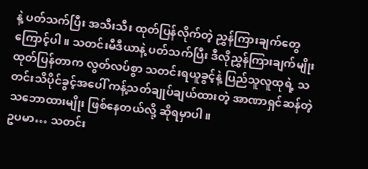နဲ့ ပတ်သက်ပြီး အသီးသီး ထုတ်ပြန်လိုက်တဲ့ ညွှန်ကြားချက်တွေကြောင့်ပါ။ သတင်းမီဒီယာနဲ့ ပတ်သက်ပြီး ဒီလိုညွှန်ကြားချက်မျိုး ထုတ်ပြန်တာက လွတ်လပ်စွာ သတင်းရယူခွင့်နဲ့ ပြည်သူလူထုရဲ့ သတင်းသိပိုင်ခွင့်အပေါ် ကန့်သတ်ချုပ်ချယ်ထားတဲ့ အာဏာရှင်ဆန်တဲ့ သဘောထားမျိုး ဖြစ်နေတယ်လို့ ဆိုရမှာပါ။
ဥပမာ… သတင်း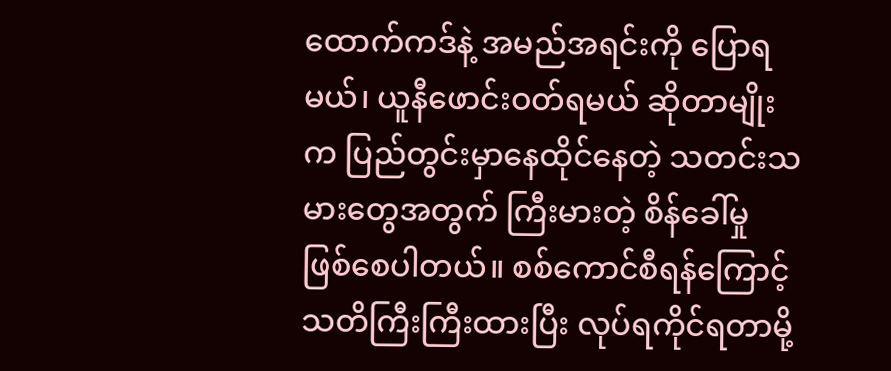ထောက်ကဒ်နဲ့ အမည်အရင်းကို ပြောရမယ်၊ ယူနီဖောင်းဝတ်ရမယ် ဆိုတာမျိုးက ပြည်တွင်းမှာနေထိုင်နေတဲ့ သတင်းသမားတွေအတွက် ကြီးမားတဲ့ စိန်ခေါ်မှု ဖြစ်စေပါတယ်။ စစ်ကောင်စီရန်ကြောင့် သတိကြီးကြီးထားပြီး လုပ်ရကိုင်ရတာမို့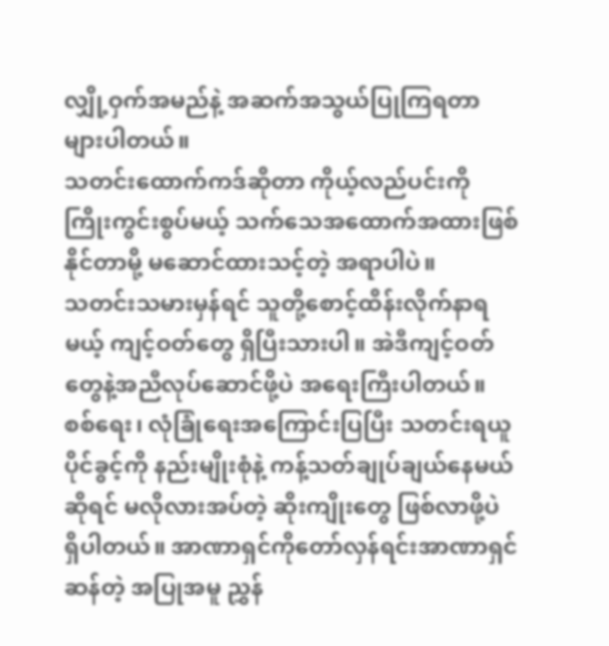လျှို့ဝှက်အမည်နဲ့ အဆက်အသွယ်ပြုကြရတာ များပါတယ်။
သတင်းထောက်ကဒ်ဆိုတာ ကိုယ့်လည်ပင်းကို ကြိုးကွင်းစွပ်မယ့် သက်သေအထောက်အထားဖြစ်နိုင်တာမို့ မဆောင်ထားသင့်တဲ့ အရာပါပဲ။
သတင်းသမားမှန်ရင် သူတို့စောင့်ထိန်းလိုက်နာရမယ့် ကျင့်ဝတ်တွေ ရှိပြီးသားပါ။ အဲဒီကျင့်ဝတ်တွေနဲ့အညီလုပ်ဆောင်ဖို့ပဲ အရေးကြီးပါတယ်။
စစ်ရေး၊ လုံခြုံရေးအကြောင်းပြပြီး သတင်းရယူပိုင်ခွင့်ကို နည်းမျိုးစုံနဲ့ ကန့်သတ်ချုပ်ချယ်နေမယ်ဆိုရင် မလိုလားအပ်တဲ့ ဆိုးကျိုးတွေ ဖြစ်လာဖို့ပဲ ရှိပါတယ်။ အာဏာရှင်ကိုတော်လှန်ရင်းအာဏာရှင်ဆန်တဲ့ အပြုအမူ ညွှန်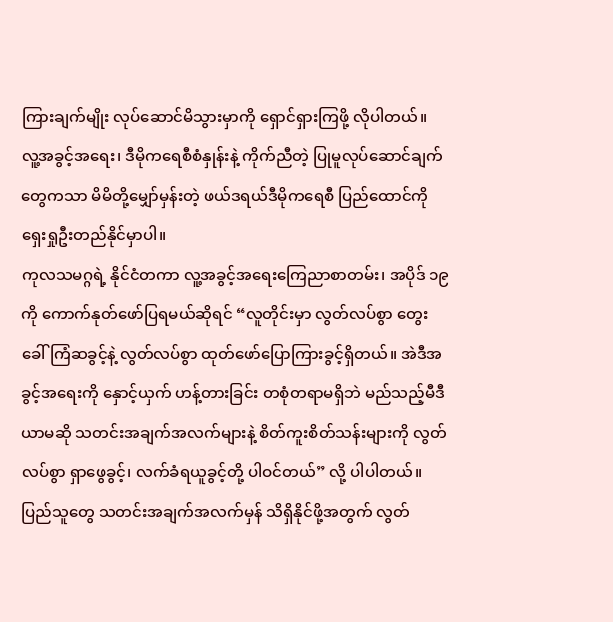ကြားချက်မျိုး လုပ်ဆောင်မိသွားမှာကို ရှောင်ရှားကြဖို့ လိုပါတယ်။
လူ့အခွင့်အရေး၊ ဒီမိုကရေစီစံနှုန်းနဲ့ ကိုက်ညီတဲ့ ပြုမူလုပ်ဆောင်ချက်တွေကသာ မိမိတို့မျှော်မှန်းတဲ့ ဖယ်ဒရယ်ဒီမိုကရေစီ ပြည်ထောင်ကို ရှေးရှုဦးတည်နိုင်မှာပါ။
ကုလသမဂ္ဂရဲ့ နိုင်ငံတကာ လူ့အခွင့်အရေးကြေညာစာတမ်း၊ အပိုဒ် ၁၉ ကို ကောက်နုတ်ဖော်ပြရမယ်ဆိုရင် “လူတိုင်းမှာ လွတ်လပ်စွာ တွေးခေါ်ကြံဆခွင့်နဲ့ လွတ်လပ်စွာ ထုတ်ဖော်ပြောကြားခွင့်ရှိတယ်။ အဲဒီအခွင့်အရေးကို နှောင့်ယှက် ဟန့်တားခြင်း တစုံတရာမရှိဘဲ မည်သည့်မီဒီယာမဆို သတင်းအချက်အလက်များနဲ့ စိတ်ကူးစိတ်သန်းများကို လွတ်လပ်စွာ ရှာဖွေခွင့်၊ လက်ခံရယူခွင့်တို့ ပါဝင်တယ်” လို့ ပါပါတယ်။
ပြည်သူတွေ သတင်းအချက်အလက်မှန် သိရှိနိုင်ဖို့အတွက် လွတ်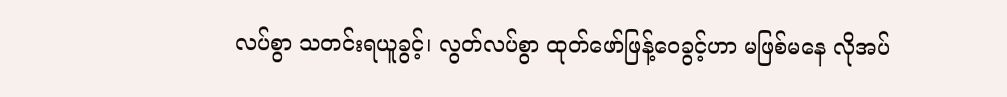လပ်စွာ သတင်းရယူခွင့်၊ လွတ်လပ်စွာ ထုတ်ဖော်ဖြန့်ဝေခွင့်ဟာ မဖြစ်မနေ လိုအပ်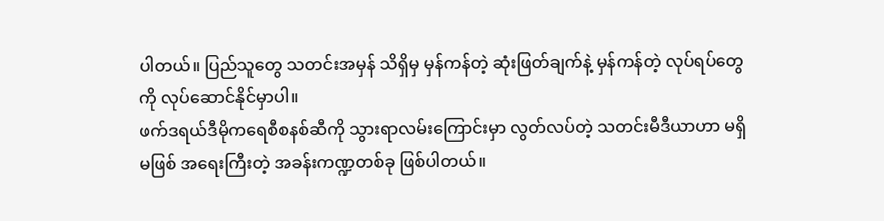ပါတယ်။ ပြည်သူတွေ သတင်းအမှန် သိရှိမှ မှန်ကန်တဲ့ ဆုံးဖြတ်ချက်နဲ့ မှန်ကန်တဲ့ လုပ်ရပ်တွေကို လုပ်ဆောင်နိုင်မှာပါ။
ဖက်ဒရယ်ဒီမိုကရေစီစနစ်ဆီကို သွားရာလမ်းကြောင်းမှာ လွတ်လပ်တဲ့ သတင်းမီဒီယာဟာ မရှိမဖြစ် အရေးကြီးတဲ့ အခန်းကဏ္ဍတစ်ခု ဖြစ်ပါတယ်။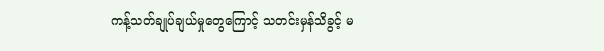ကန့်သတ်ချုပ်ချယ်မှုတွေကြောင့် သတင်းမှန်သိခွင့် မ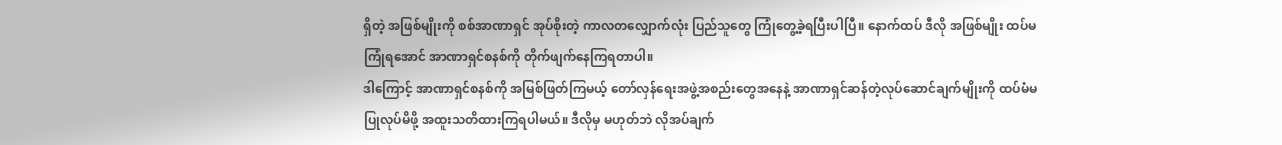ရှိတဲ့ အဖြစ်မျိုးကို စစ်အာဏာရှင် အုပ်စိုးတဲ့ ကာလတလျှောက်လုံး ပြည်သူတွေ ကြုံတွေ့ခဲ့ရပြီးပါပြီ။ နောက်ထပ် ဒီလို အဖြစ်မျိုး ထပ်မကြုံရအောင် အာဏာရှင်စနစ်ကို တိုက်ဖျက်နေကြရတာပါ။
ဒါကြောင့် အာဏာရှင်စနစ်ကို အမြစ်ဖြတ်ကြမယ့် တော်လှန်ရေးအဖွဲ့အစည်းတွေအနေနဲ့ အာဏာရှင်ဆန်တဲ့လုပ်ဆောင်ချက်မျိုးကို ထပ်မံမပြုလုပ်မိဖို့ အထူးသတိထားကြရပါမယ်။ ဒီလိုမှ မဟုတ်ဘဲ လိုအပ်ချက်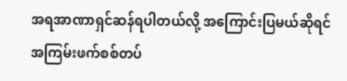အရအာဏာရှင်ဆန်ရပါတယ်လို့ အကြောင်းပြမယ်ဆိုရင် အကြမ်းဖက်စစ်တပ်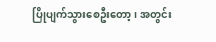ပြိုပျက်သွားစေဦးတော့၊ အတွင်း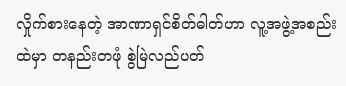လှိုက်စားနေတဲ့ အာဏာရှင်စိတ်ဓါတ်ဟာ လူ့အဖွဲ့အစည်းထဲမှာ တနည်းတဖုံ စွဲမြဲလည်ပတ်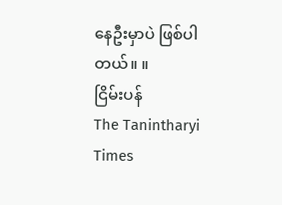နေဦးမှာပဲ ဖြစ်ပါတယ်။ ။
ငြိမ်းပန်
The Tanintharyi Times